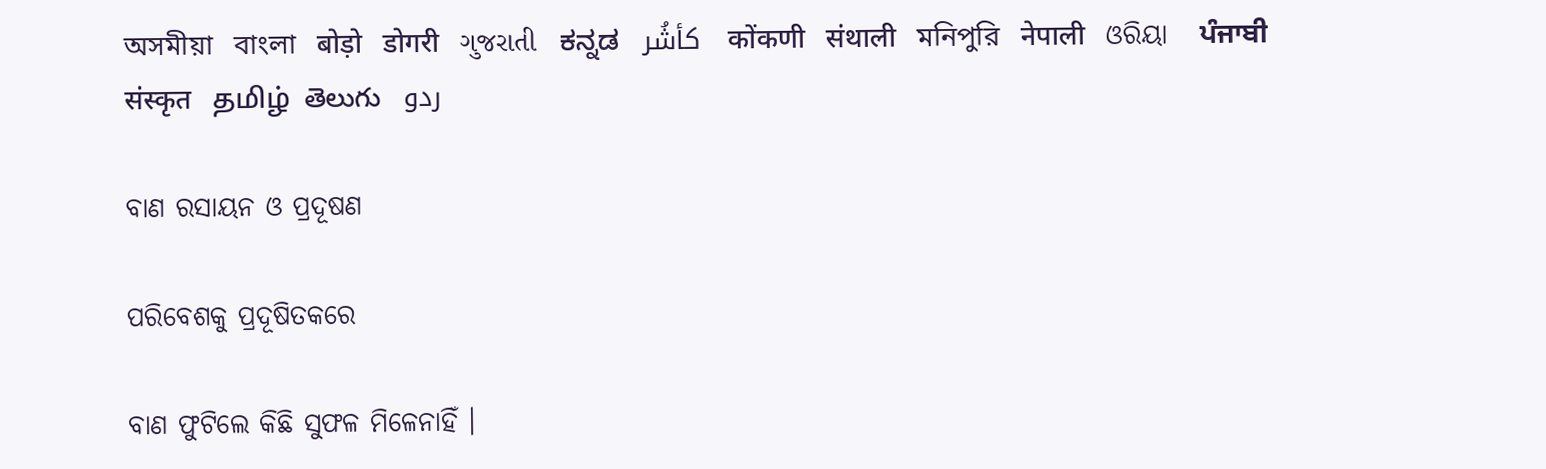অসমীয়া   বাংলা   बोड़ो   डोगरी   ગુજરાતી   ಕನ್ನಡ   كأشُر   कोंकणी   संथाली   মনিপুরি   नेपाली   ଓରିୟା   ਪੰਜਾਬੀ   संस्कृत   தமிழ்  తెలుగు   ردو

ବାଣ ରସାୟନ ଓ ପ୍ରଦୂଷଣ

ପରିବେଶକୁ ପ୍ରଦୂଷିତକରେ

ବାଣ ଫୁଟିଲେ କିଛି ସୁଫଳ ମିଳେନାହିଁ ।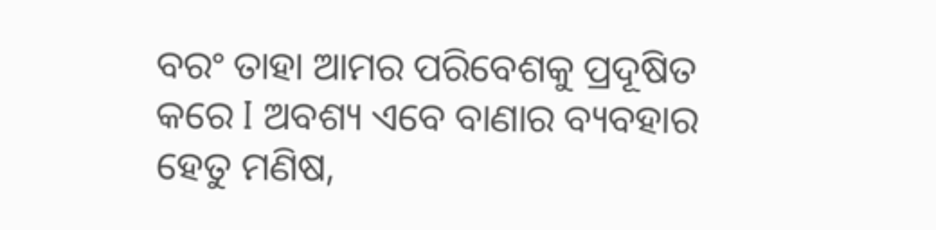ବରଂ ତାହା ଆମର ପରିବେଶକୁ ପ୍ରଦୂଷିତ କରେ I ଅବଶ୍ୟ ଏବେ ବାଣାର ବ୍ୟବହାର ହେତୁ ମଣିଷ,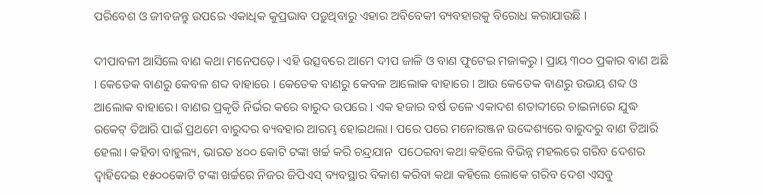ପରିବେଶ ଓ ଜୀବଜନ୍ତୁ ଉପରେ ଏକାଧିକ କୁପ୍ରଭାବ ପଡ଼ୁଥିବାରୁ ଏହାର ଅବିବେକୀ ବ୍ୟବହାରକୁ ବିରୋଧ କରାଯାଉଛି ।

ଦୀପାବଳୀ ଆସିଲେ ବାଣ କଥା ମନେପଡ଼େ। ଏହି ଉତ୍ସବରେ ଆମେ ଦୀପ ଜାଳି ଓ ବାଣ ଫୁଟେଇ ମଜାକରୁ । ପ୍ରାୟ ୩୦୦ ପ୍ରକାର ବାଣ ଅଛି । କେତେକ ବାଣରୁ କେବଳ ଶବ୍ଦ ବାହାରେ । କେତେକ ବାଣରୁ କେବଳ ଆଲୋକ ବାହାରେ । ଆଉ କେତେକ ବାଣରୁ ଉଭୟ ଶବ୍ଦ ଓ ଆଲୋକ ବାହାରେ। ବାଣର ପ୍ରକୃତି ନିର୍ଭର କରେ ବାରୁଦ ଉପରେ । ଏକ ହଜାର ବର୍ଷ ତଳେ ଏକାଦଶ ଶତାବ୍ଦୀରେ ଚାଇନାରେ ଯୁଦ୍ଧ ରକେଟ୍ ତିଆରି ପାଇଁ ପ୍ରଥମେ ବାରୁଦର ବ୍ୟବହାର ଆରମ୍ଭ ହୋଇଥଲା । ପରେ ପରେ ମନୋରଞ୍ଜନ ଉଦ୍ଦେଶ୍ୟରେ ବାରୁଦରୁ ବାଣ ତିଆରି ହେଲା । କହିବା ବାହୁଲ୍ୟ, ଭାରତ ୪୦୦ କୋଟି ଟଙ୍କା ଖର୍ଚ୍ଚ କରି ଚନ୍ଦ୍ରଯାନ  ପଠେଇବା କଥା କହିଲେ ବିଭିନ୍ନ ମହଲରେ ଗରିବ ଦେଶର ଦ୍ଵାହିଦେଇ ୧୫୦୦କୋଟି ଟଙ୍କା ଖର୍ଚ୍ଚରେ ନିଜର ଜିପିଏସ୍ ବ୍ୟବସ୍ଥାର ବିକାଶ କରିବା କଥା କହିଲେ ଲୋକେ ଗରିବ ଦେଶ ଏସବୁ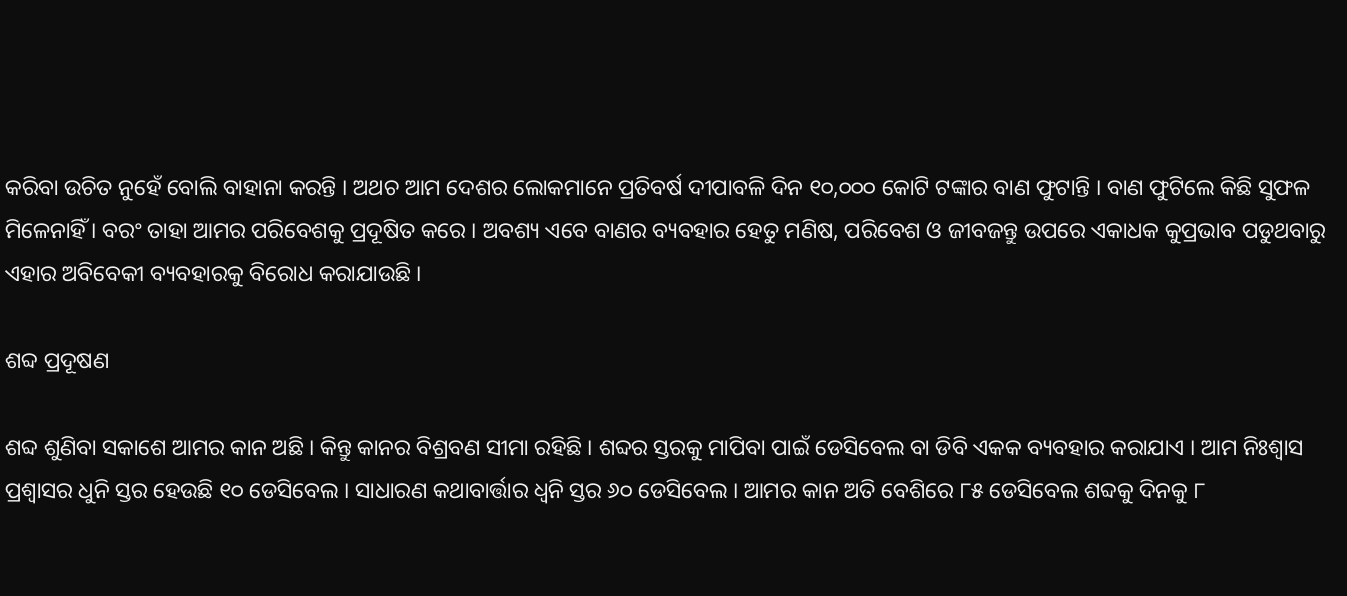କରିବା ଉଚିତ ନୁହେଁ ବୋଲି ବାହାନା କରନ୍ତି । ଅଥଚ ଆମ ଦେଶର ଲୋକମାନେ ପ୍ରତିବର୍ଷ ଦୀପାବଳି ଦିନ ୧୦,୦୦୦ କୋଟି ଟଙ୍କାର ବାଣ ଫୁଟାନ୍ତି । ବାଣ ଫୁଟିଲେ କିଛି ସୁଫଳ ମିଳେନାହିଁ । ବରଂ ତାହା ଆମର ପରିବେଶକୁ ପ୍ରଦୂଷିତ କରେ । ଅବଶ୍ୟ ଏବେ ବାଣର ବ୍ୟବହାର ହେତୁ ମଣିଷ, ପରିବେଶ ଓ ଜୀବଜନ୍ତୁ ଉପରେ ଏକାଧକ କୁପ୍ରଭାବ ପଡୁଥବାରୁ ଏହାର ଅବିବେକୀ ବ୍ୟବହାରକୁ ବିରୋଧ କରାଯାଉଛି ।

ଶବ୍ଦ ପ୍ରଦୂଷଣ

ଶବ୍ଦ ଶୁଣିବା ସକାଶେ ଆମର କାନ ଅଛି । କିନ୍ତୁ କାନର ବିଶ୍ରବଣ ସୀମା ରହିଛି । ଶବ୍ଦର ସ୍ତରକୁ ମାପିବା ପାଇଁ ଡେସିବେଲ ବା ଡିବି ଏକକ ବ୍ୟବହାର କରାଯାଏ । ଆମ ନିଃଶ୍ଵାସ ପ୍ରଶ୍ଵାସର ଧୁନି ସ୍ତର ହେଉଛି ୧୦ ଡେସିବେଲ । ସାଧାରଣ କଥାବାର୍ତ୍ତାର ଧ୍ୱନି ସ୍ତର ୬୦ ଡେସିବେଲ । ଆମର କାନ ଅତି ବେଶିରେ ୮୫ ଡେସିବେଲ ଶବ୍ଦକୁ ଦିନକୁ ୮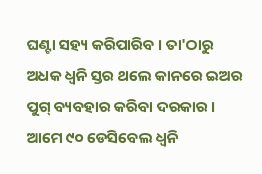ଘଣ୍ଟା ସହ୍ୟ କରିପାରିବ । ତା'ଠାରୁ ଅଧକ ଧ୍ୱନି ସ୍ତର ଥଲେ କାନରେ ଇଅର ପୁଗ୍ ବ୍ୟବହାର କରିବା ଦରକାର । ଆମେ ୯୦ ଡେସିବେଲ ଧ୍ୱନି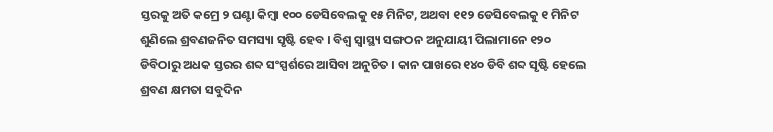ସ୍ତରକୁ ଅତି କମ୍ରେ ୨ ଘଣ୍ଟା କିମ୍ବା ୧୦୦ ଡେସିବେଲକୁ ୧୫ ମିନିଟ, ଅଥବା ୧୧୨ ଡେସିବେଲକୁ ୧ ମିନିଟ ଶୁଣିଲେ ଶ୍ରବଣଜନିତ ସମସ୍ୟା ସୃଷ୍ଟି ହେବ । ବିଶ୍ଵ ସ୍ଵାସ୍ଥ୍ୟ ସଙ୍ଗଠନ ଅନୁଯାୟୀ ପିଲାମାନେ ୧୨୦ ଡିବିଠାରୁ ଅଧକ ସ୍ତରର ଶବ୍ଦ ସଂସ୍ପର୍ଶରେ ଆସିବା ଅନୁଚିତ । କାନ ପାଖରେ ୧୪୦ ଡିବି ଶବ୍ଦ ସୃଷ୍ଟି ହେଲେ ଶ୍ରବଣ କ୍ଷମତା ସବୁଦିନ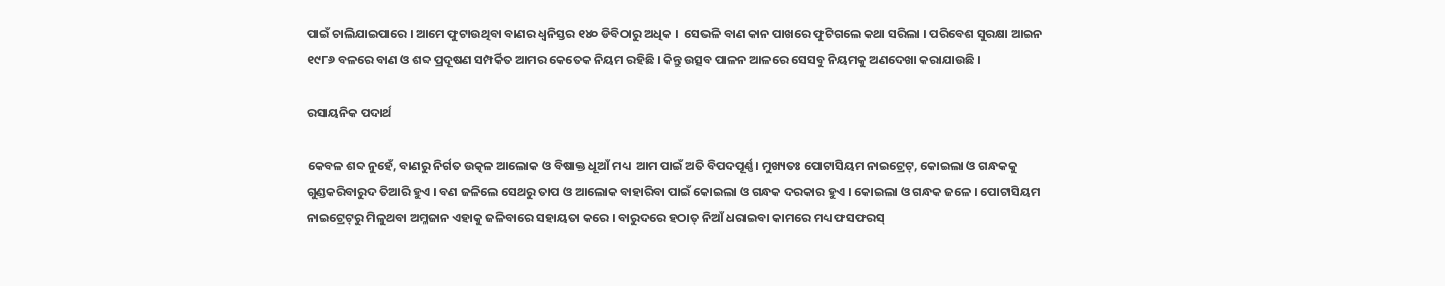ପାଇଁ ଚାଲିଯାଇପାରେ । ଆମେ ଫୁଟାଉଥିବା ବାଣର ଧ୍ୱନିସ୍ତର ୧୪୦ ଡିବିଠାରୁ ଅଧିକ ।  ସେଭଳି ବାଣ କାନ ପାଖରେ ଫୁଟିଗଲେ କଥା ସରିଲା । ପରିବେଶ ସୁରକ୍ଷା ଆଇନ ୧୯୮୬ ବଳରେ ବାଣ ଓ ଶବ୍ଦ ପ୍ରଦୂଷଣ ସମ୍ପର୍କିତ ଆମର କେତେକ ନିୟମ ରହିଛି । କିନ୍ତୁ ଉତ୍ସବ ପାଳନ ଆଳରେ ସେସବୁ ନିୟମକୁ ଅଣଦେଖା କରାଯାଉଛି ।

ରସାୟନିକ ପଦାର୍ଥ

କେବଳ ଶବ୍ଦ ନୁହେଁ, ବାଣରୁ ନିର୍ଗତ ଉତ୍କଳ ଆଲୋକ ଓ ବିଷାକ୍ତ ଧୂଆଁ ମଧ୍ୟ  ଆମ ପାଇଁ ଅତି ବିପଦପୂର୍ଣ୍ଣ। ମୁଖ୍ୟତଃ ପୋଟାସିୟମ ନାଇଟ୍ରେଟ୍, କୋଇଲା ଓ ଗନ୍ଧକକୁ ଗୁଣ୍ଡକରିବାରୁଦ ତିଆରି ହୁଏ । ବଣ ଜଳିଲେ ସେଥରୁ ତାପ ଓ ଆଲୋକ ବାହାରିବା ପାଇଁ କୋଇଲା ଓ ଗନ୍ଧକ ଦରକାର ହୁଏ । କୋଇଲା ଓ ଗନ୍ଧକ ଜଳେ । ପୋଟାସିୟମ ନାଇଟ୍ରେଟ୍‌ରୁ ମିଳୁଥବା ଅମ୍ଳଜାନ ଏହାକୁ ଜଳିବାରେ ସହାୟତା କରେ । ବାରୁଦରେ ହଠାତ୍ ନିଆଁ ଧରାଇବା କାମରେ ମଧ୍ୟ ଫସଫରସ୍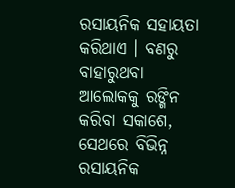ରସାୟନିକ ସହାୟତା କରିଥାଏ । ବଣରୁ ବାହାରୁଥବା ଆଲୋକକୁ ରଙ୍ଗିନ କରିବା ସକାଶେ, ସେଥରେ ବିଭିନ୍ନ ରସାୟନିକ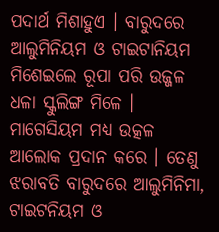ପଦାର୍ଥ ମିଶାହୁଏ । ବାରୁଦରେ ଆଲୁମିନିୟମ ଓ ଟାଇଟାନିୟମ ମିଶେଇଲେ ରୂପା ପରି ଉଜ୍ଜଳ ଧଳା ସ୍କୁଲିଙ୍ଗ ମିଳେ । ମାଗେସିୟମ ମଧ୍ୟ ଉତ୍କଳ ଆଲୋକ ପ୍ରଦାନ କରେ । ତେଣୁ ଝରାବତି ବାରୁଦରେ ଆଲୁମିନିମା, ଟାଇଟନିୟମ ଓ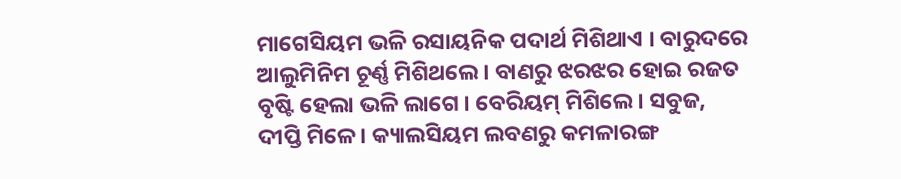ମାଗେସିୟମ ଭଳି ରସାୟନିକ ପଦାର୍ଥ ମିଶିଥାଏ । ବାରୁଦରେ ଆଲୁମିନିମ ଚୂର୍ଣ୍ଣ ମିଶିଥଲେ । ବାଣରୁ ଝରଝର ହୋଇ ରଜତ ବୃଷ୍ଟି ହେଲା ଭଳି ଲାଗେ । ବେରିୟମ୍ ମିଶିଲେ। ସବୁଜ, ଦୀପ୍ତି ମିଳେ । କ୍ୟାଲସିୟମ ଲବଣରୁ କମଳାରଙ୍ଗ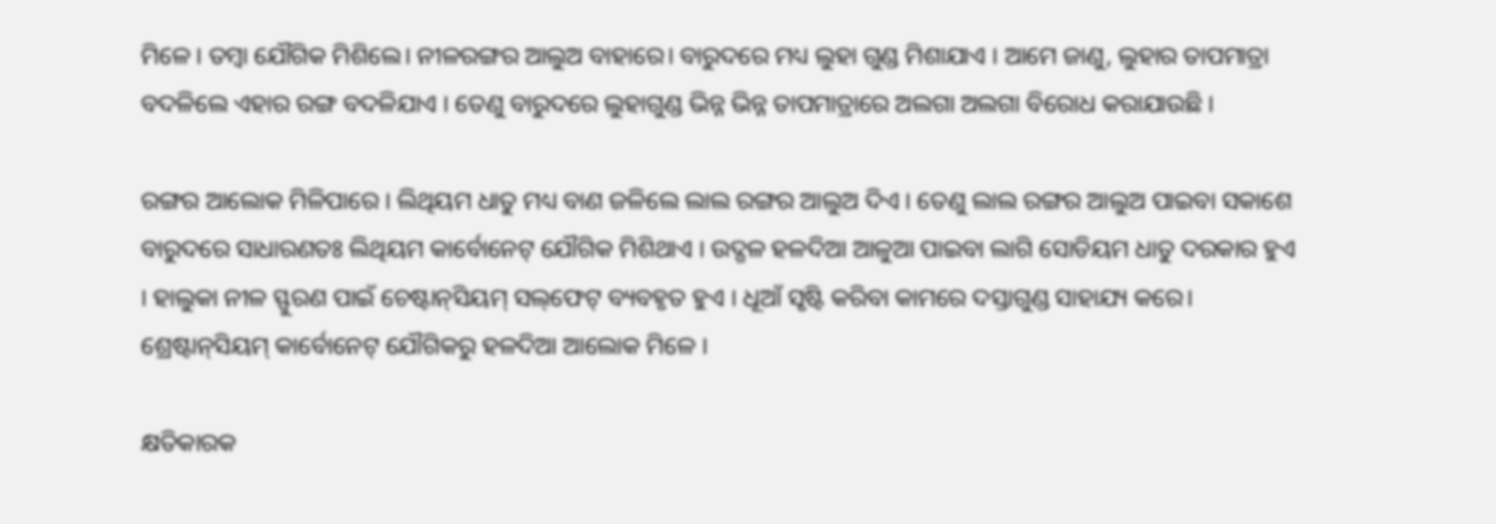ମିଳେ । ତମ୍ବା ଯୌଗିକ ମିଶିଲେ। ନୀଳରଙ୍ଗର ଆଲୁଅ ବାହାରେ। ବାରୁଦରେ ମଧ୍ୟ ଲୁହା ଗୁଣ୍ଡ ମିଶାଯାଏ । ଆମେ ଜାଣୁ, ଲୁହାର ତାପମାତ୍ରା ବଦଳିଲେ ଏହାର ରଙ୍ଗ ବଦଳିଯାଏ । ତେଣୁ ବାରୁଦରେ ଲୁହାଗୁଣ୍ଡ ଭିନ୍ନ ଭିନ୍ନ ତାପମାତ୍ରାରେ ଅଲଗା ଅଲଗା ବିରୋଧ କରାଯାଉଛି ।

ରଙ୍ଗର ଆଲୋକ ମିଳିପାରେ । ଲିଥିୟମ ଧାତୁ ମଧ୍ୟ ବାଣ ଜଳିଲେ ଲାଲ ରଙ୍ଗର ଆଲୁଅ ଦିଏ । ତେଣୁ ଲାଲ ରଙ୍ଗର ଆଲୁଅ ପାଇବା ସକାଶେ ବାରୁଦରେ ସାଧାରଣତଃ ଲିଥିୟମ କାର୍ବୋନେଟ୍ ଯୌଗିକ ମିଶିଥାଏ । ଉଦ୍ଗଳ ହଳଦିଆ ଆଳୁଆ ପାଇବା ଲାଗି ସୋଡିୟମ ଧାତୁ ଦରକାର ହୁଏ । ହାଲୁକା ନୀଳ ସ୍ଫୁରଣ ପାଇଁ ଚେଷ୍ଟାନ୍‌ସିୟମ୍ ସଲ୍‌ଫେଟ୍ ବ୍ୟବହୃତ ହୁଏ । ଧୂଆଁ ସୃଷ୍ଟି କରିବା କାମରେ ଦସ୍ତାଗୁଣ୍ଡ ସାହାଯ୍ୟ କରେ। ଶ୍ରେଷ୍ଟାନ୍‌ସିୟମ୍ କାର୍ବୋନେଟ୍ ଯୌଗିକରୁ ହଳଦିଆ ଆଲୋକ ମିଳେ ।

କ୍ଷତିକାରକ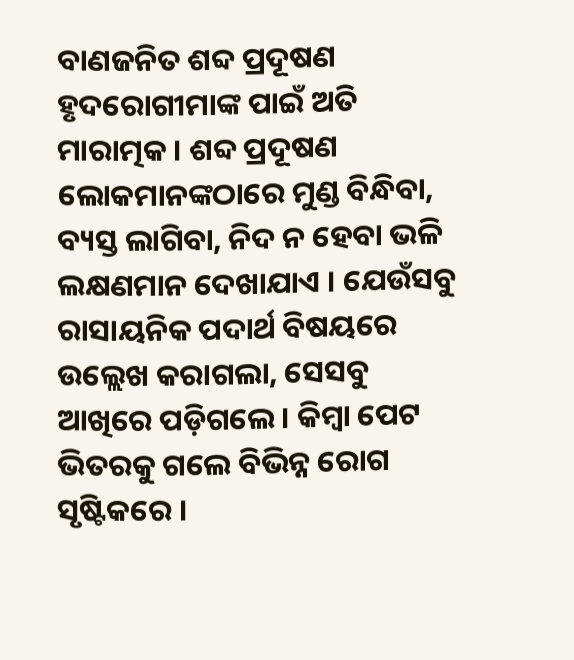ବାଣଜନିତ ଶବ୍ଦ ପ୍ରଦୂଷଣ ହୃଦରୋଗୀମାଙ୍କ ପାଇଁ ଅତି ମାରାତ୍ମକ । ଶବ୍ଦ ପ୍ରଦୂଷଣ ଲୋକମାନଙ୍କଠାରେ ମୁଣ୍ଡ ବିନ୍ଧିବା, ବ୍ୟସ୍ତ ଲାଗିବା, ନିଦ ନ ହେବା ଭଳି ଲକ୍ଷଣମାନ ଦେଖାଯାଏ । ଯେଉଁସବୁ ରାସାୟନିକ ପଦାର୍ଥ ବିଷୟରେ ଉଲ୍ଲେଖ କରାଗଲା, ସେସବୁ ଆଖିରେ ପଡ଼ିଗଲେ। କିମ୍ବା ପେଟ ଭିତରକୁ ଗଲେ ବିଭିନ୍ନ ରୋଗ ସୃଷ୍ଟିକରେ ।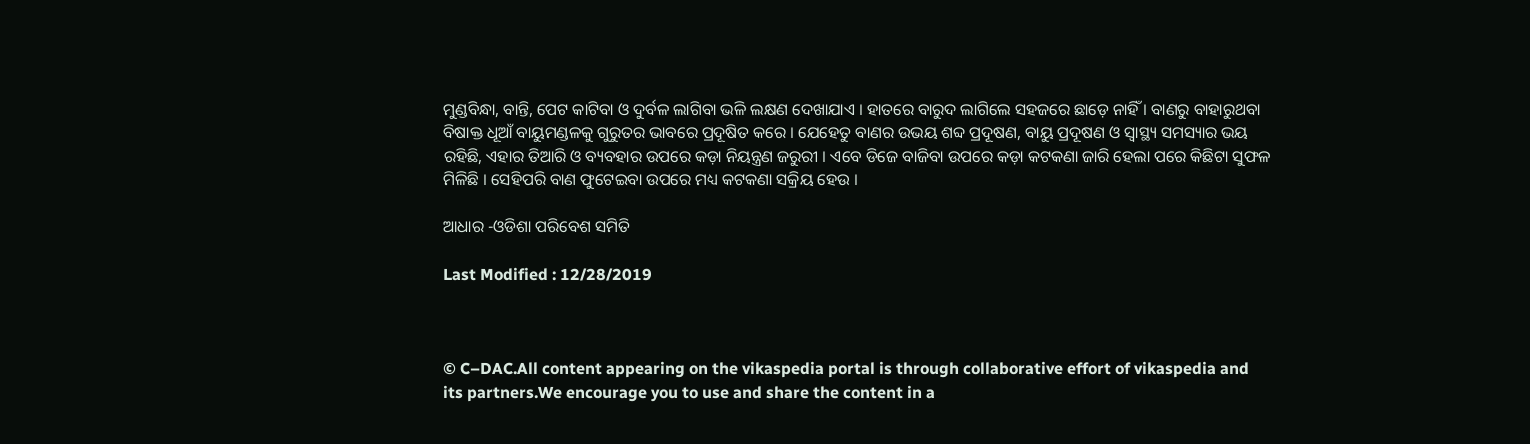ମୁଣ୍ଡବିନ୍ଧା, ବାନ୍ତି, ପେଟ କାଟିବା ଓ ଦୁର୍ବଳ ଲାଗିବା ଭଳି ଲକ୍ଷଣ ଦେଖାଯାଏ । ହାତରେ ବାରୁଦ ଲାଗିଲେ ସହଜରେ ଛାଡ଼େ ନାହିଁ । ବାଣରୁ ବାହାରୁଥବା ବିଷାକ୍ତ ଧୂଆଁ ବାୟୁମଣ୍ଡଳକୁ ଗୁରୁତର ଭାବରେ ପ୍ରଦୂଷିତ କରେ । ଯେହେତୁ ବାଣର ଉଭୟ ଶବ୍ଦ ପ୍ରଦୂଷଣ, ବାୟୁ ପ୍ରଦୂଷଣ ଓ ସ୍ଵାସ୍ଥ୍ୟ ସମସ୍ୟାର ଭୟ ରହିଛି, ଏହାର ତିଆରି ଓ ବ୍ୟବହାର ଉପରେ କଡ଼ା ନିୟନ୍ତ୍ରଣ ଜରୁରୀ । ଏବେ ଡିଜେ ବାଜିବା ଉପରେ କଡ଼ା କଟକଣା ଜାରି ହେଲା ପରେ କିଛିଟା ସୁଫଳ ମିଳିଛି । ସେହିପରି ବାଣ ଫୁଟେଇବା ଉପରେ ମଧ୍ୟ କଟକଣା ସକ୍ରିୟ ହେଉ ।

ଆଧାର -ଓଡିଶା ପରିବେଶ ସମିତି

Last Modified : 12/28/2019



© C–DAC.All content appearing on the vikaspedia portal is through collaborative effort of vikaspedia and its partners.We encourage you to use and share the content in a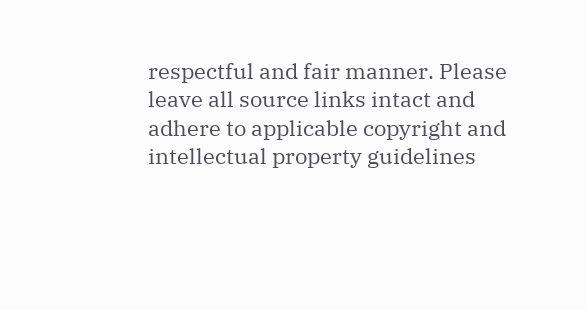respectful and fair manner. Please leave all source links intact and adhere to applicable copyright and intellectual property guidelines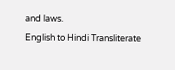and laws.
English to Hindi Transliterate